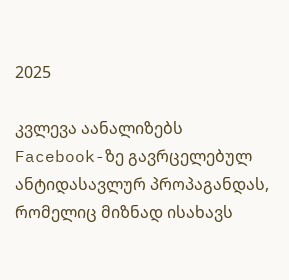2025

კვლევა აანალიზებს Facebook-ზე გავრცელებულ ანტიდასავლურ პროპაგანდას, რომელიც მიზნად ისახავს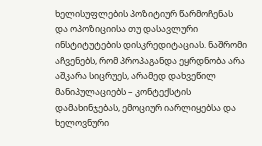ხელისუფლების პოზიტიურ წარმოჩენას და ოპოზიციისა თუ დასავლური ინსტიტუტების დისკრედიტაციას. ნაშრომი აჩვენებს, რომ პროპაგანდა ეყრდნობა არა აშკარა სიცრუეს, არამედ დახვეწილ მანიპულაციებს – კონტექსტის დამახინჯებას, ემოციურ იარლიყებსა და ხელოვნური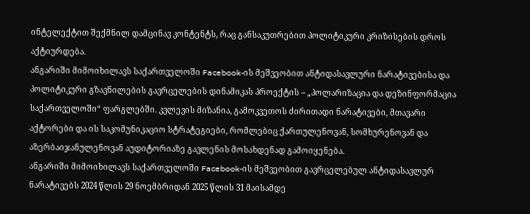ინტელექტით შექმნილ დამცინავ კონტენტს, რაც განსაკუთრებით პოლიტიკური კრიზისების დროს აქტიურდება.
ანგარიში მიმოიხილავს საქართველოში Facebook-ის მეშვეობით ანტიდასავლური ნარატივებისა და პოლიტიკური გზავნილების გავრცელების დინამიკას პროექტის – „პოლარიზაცია და დეზინფორმაცია საქართველოში“ ფარგლებში. კვლევის მიზანია, გამოკვეთოს ძირითადი ნარატივები, მთავარი აქტორები და ის საკომუნიკაციო სტრატეგიები, რომლებიც ქართულენოვან, სომხურენოვან და აზერბაიჯანულენოვან აუდიტორიაზე გავლენის მოსახდენად გამოიყენება.
ანგარიში მიმოიხილავს საქართველოში Facebook-ის მეშვეობით გავრცელებულ ანტიდასავლურ ნარატივებს 2024 წლის 29 ნოემბრიდან 2025 წლის 31 მაისამდე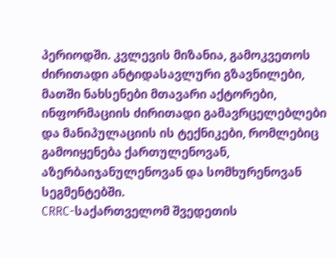პერიოდში. კვლევის მიზანია, გამოკვეთოს ძირითადი ანტიდასავლური გზავნილები, მათში ნახსენები მთავარი აქტორები, ინფორმაციის ძირითადი გამავრცელებლები და მანიპულაციის ის ტექნიკები, რომლებიც გამოიყენება ქართულენოვან, აზერბაიჯანულენოვან და სომხურენოვან სეგმენტებში.
CRRC-საქართველომ შვედეთის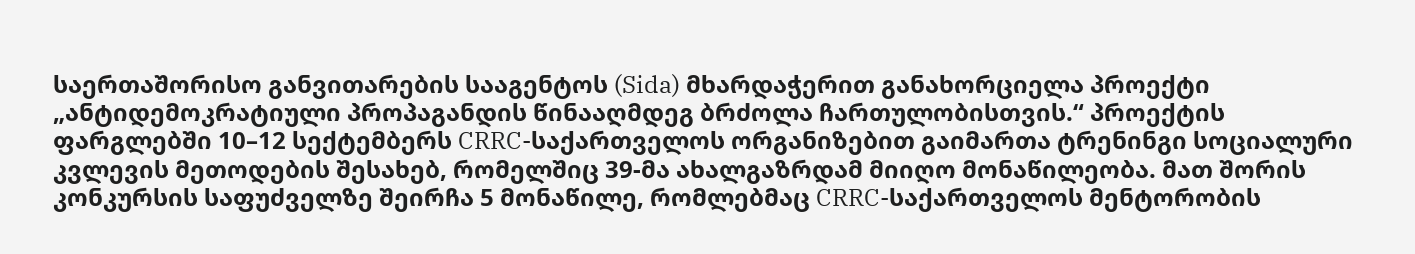საერთაშორისო განვითარების სააგენტოს (Sida) მხარდაჭერით განახორციელა პროექტი „ანტიდემოკრატიული პროპაგანდის წინააღმდეგ ბრძოლა ჩართულობისთვის.“ პროექტის ფარგლებში 10–12 სექტემბერს CRRC-საქართველოს ორგანიზებით გაიმართა ტრენინგი სოციალური კვლევის მეთოდების შესახებ, რომელშიც 39-მა ახალგაზრდამ მიიღო მონაწილეობა. მათ შორის კონკურსის საფუძველზე შეირჩა 5 მონაწილე, რომლებმაც CRRC-საქართველოს მენტორობის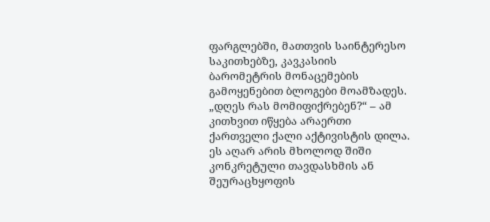ფარგლებში, მათთვის საინტერესო საკითხებზე, კავკასიის ბარომეტრის მონაცემების გამოყენებით ბლოგები მოამზადეს.
„დღეს რას მომიფიქრებენ?“ – ამ კითხვით იწყება არაერთი ქართველი ქალი აქტივისტის დილა. ეს აღარ არის მხოლოდ შიში კონკრეტული თავდასხმის ან შეურაცხყოფის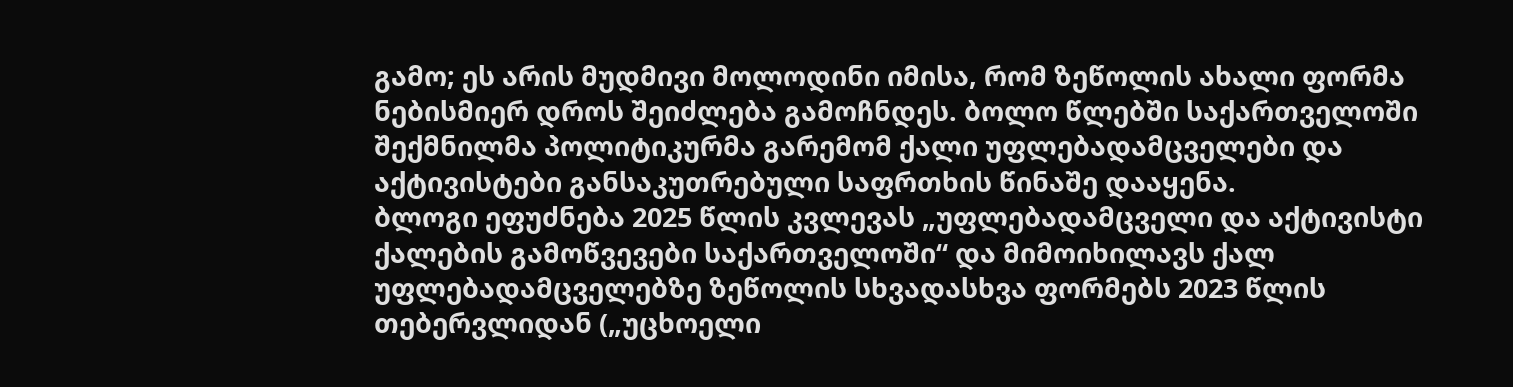გამო; ეს არის მუდმივი მოლოდინი იმისა, რომ ზეწოლის ახალი ფორმა ნებისმიერ დროს შეიძლება გამოჩნდეს. ბოლო წლებში საქართველოში შექმნილმა პოლიტიკურმა გარემომ ქალი უფლებადამცველები და აქტივისტები განსაკუთრებული საფრთხის წინაშე დააყენა.
ბლოგი ეფუძნება 2025 წლის კვლევას „უფლებადამცველი და აქტივისტი ქალების გამოწვევები საქართველოში“ და მიმოიხილავს ქალ უფლებადამცველებზე ზეწოლის სხვადასხვა ფორმებს 2023 წლის თებერვლიდან („უცხოელი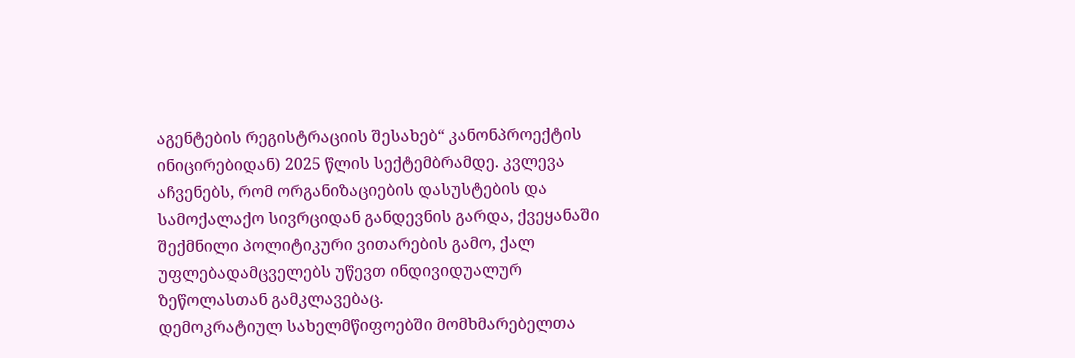აგენტების რეგისტრაციის შესახებ“ კანონპროექტის ინიცირებიდან) 2025 წლის სექტემბრამდე. კვლევა აჩვენებს, რომ ორგანიზაციების დასუსტების და სამოქალაქო სივრციდან განდევნის გარდა, ქვეყანაში შექმნილი პოლიტიკური ვითარების გამო, ქალ უფლებადამცველებს უწევთ ინდივიდუალურ ზეწოლასთან გამკლავებაც.
დემოკრატიულ სახელმწიფოებში მომხმარებელთა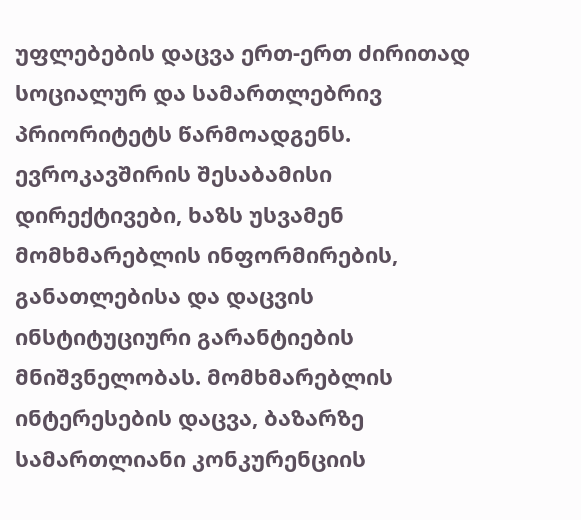უფლებების დაცვა ერთ-ერთ ძირითად სოციალურ და სამართლებრივ პრიორიტეტს წარმოადგენს. ევროკავშირის შესაბამისი დირექტივები, ხაზს უსვამენ მომხმარებლის ინფორმირების, განათლებისა და დაცვის ინსტიტუციური გარანტიების მნიშვნელობას. მომხმარებლის ინტერესების დაცვა, ბაზარზე სამართლიანი კონკურენციის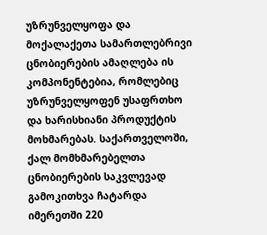უზრუნველყოფა და მოქალაქეთა სამართლებრივი ცნობიერების ამაღლება ის კომპონენტებია, რომლებიც უზრუნველყოფენ უსაფრთხო და ხარისხიანი პროდუქტის მოხმარებას. საქართველოში, ქალ მომხმარებელთა ცნობიერების საკვლევად გამოკითხვა ჩატარდა იმერეთში 220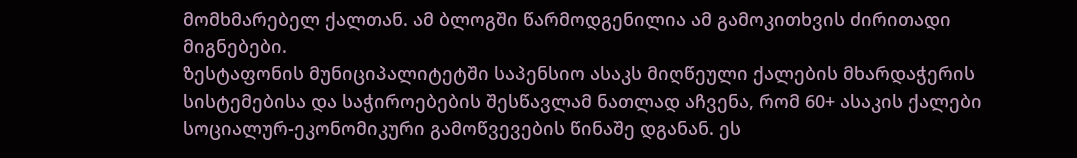მომხმარებელ ქალთან. ამ ბლოგში წარმოდგენილია ამ გამოკითხვის ძირითადი მიგნებები.
ზესტაფონის მუნიციპალიტეტში საპენსიო ასაკს მიღწეული ქალების მხარდაჭერის სისტემებისა და საჭიროებების შესწავლამ ნათლად აჩვენა, რომ 60+ ასაკის ქალები სოციალურ-ეკონომიკური გამოწვევების წინაშე დგანან. ეს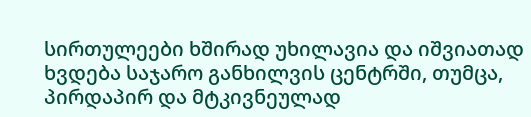სირთულეები ხშირად უხილავია და იშვიათად ხვდება საჯარო განხილვის ცენტრში, თუმცა, პირდაპირ და მტკივნეულად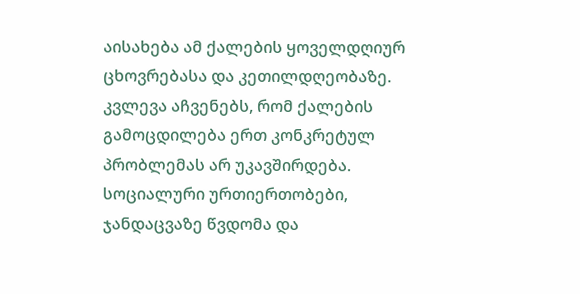აისახება ამ ქალების ყოველდღიურ ცხოვრებასა და კეთილდღეობაზე. კვლევა აჩვენებს, რომ ქალების გამოცდილება ერთ კონკრეტულ პრობლემას არ უკავშირდება. სოციალური ურთიერთობები, ჯანდაცვაზე წვდომა და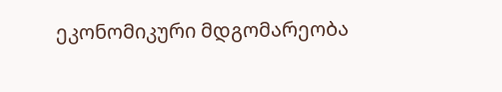ეკონომიკური მდგომარეობა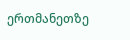ერთმანეთზე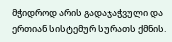მჭიდროდ არის გადაჯაჭვული და ერთიან სისტემურ სურათს ქმნის.